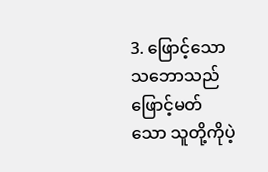3. ဖြောင့်သောသဘောသည် ဖြောင့်မတ်သော သူတို့ကိုပဲ့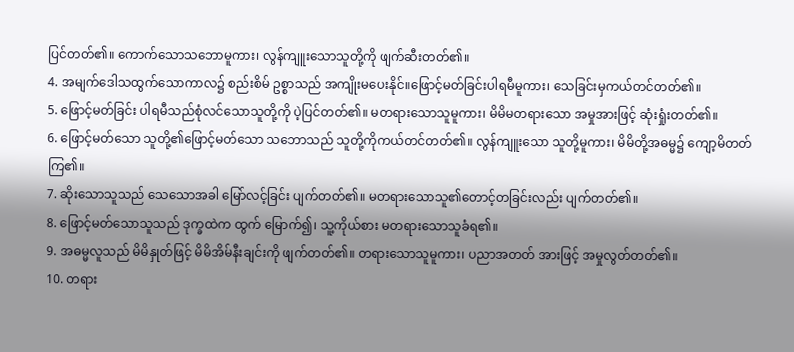ပြင်တတ်၏။ ကောက်သောသဘောမူကား၊ လွန်ကျူးသောသူတို့ကို ဖျက်ဆီးတတ်၏။
4. အမျက်ဒေါသထွက်သောကာလ၌ စည်းစိမ် ဥစ္စာသည် အကျိုးမပေးနိုင်။ဖြောင့်မတ်ခြင်းပါရမီမူကား၊ သေခြင်းမှကယ်တင်တတ်၏။
5. ဖြောင့်မတ်ခြင်း ပါရမီသည်စုံလင်သောသူတို့ကို ပဲ့ပြင်တတ်၏။ မတရားသောသူမူကား၊ မိမိမတရားသော အမှုအားဖြင့် ဆုံးရှုံးတတ်၏။
6. ဖြောင့်မတ်သော သူတို့၏ဖြောင့်မတ်သော သဘောသည် သူတို့ကိုကယ်တင်တတ်၏။ လွန်ကျူးသော သူတို့မူကား၊ မိမိတို့အဓမ္မ၌ ကျော့မိတတ်ကြ၏။
7. ဆိုးသောသူသည် သေသောအခါ မြော်လင့်ခြင်း ပျက်တတ်၏။ မတရားသောသူ၏တောင့်တခြင်းလည်း ပျက်တတ်၏။
8. ဖြောင့်မတ်သောသူသည် ဒုက္ခထဲက ထွက် မြောက်၍၊ သူ့ကိုယ်စား မတရားသောသူခံရ၏။
9. အဓမ္မလူသည် မိမိနှုတ်ဖြင့် မိမိအိမ်နီးချင်းကို ဖျက်တတ်၏။ တရားသောသူမူကား၊ ပညာအတတ် အားဖြင့် အမှုလွတ်တတ်၏။
10. တရား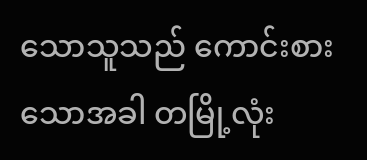သောသူသည် ကောင်းစားသောအခါ တမြို့လုံး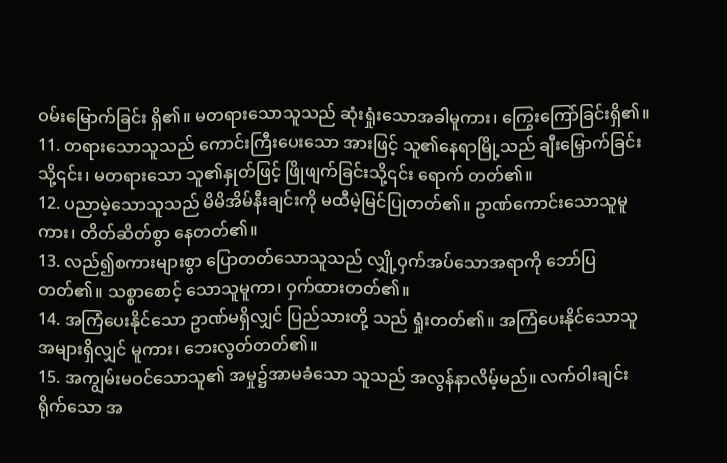ဝမ်းမြောက်ခြင်း ရှိ၏။ မတရားသောသူသည် ဆုံးရှုံးသောအခါမူကား၊ ကြွေးကြော်ခြင်းရှိ၏။
11. တရားသောသူသည် ကောင်းကြီးပေးသော အားဖြင့် သူ၏နေရာမြို့သည် ချီးမြှောက်ခြင်းသို့၎င်း၊ မတရားသော သူ၏နှုတ်ဖြင့် ဖြိုဖျက်ခြင်းသို့၎င်း ရောက် တတ်၏။
12. ပညာမဲ့သောသူသည် မိမိအိမ်နီးချင်းကို မထီမဲ့မြင်ပြုတတ်၏။ ဥာဏ်ကောင်းသောသူမူကား၊ တိတ်ဆိတ်စွာ နေတတ်၏။
13. လည်၍စကားများစွာ ပြောတတ်သောသူသည် လျှို့ဝှက်အပ်သောအရာကို ဘော်ပြတတ်၏။ သစ္စာစောင့် သောသူမူကာ၊ ဝှက်ထားတတ်၏။
14. အကြံပေးနိုင်သော ဥာဏ်မရှိလျှင် ပြည်သားတို့ သည် ရှုံးတတ်၏။ အကြံပေးနိုင်သောသူ အများရှိလျှင် မူကား၊ ဘေးလွတ်တတ်၏။
15. အကျွမ်းမဝင်သောသူ၏ အမှု၌အာမခံသော သူသည် အလွန်နာလိမ့်မည်။ လက်ဝါးချင်းရိုက်သော အ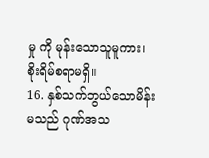မှု ကို မုန်းသောသူမူကား၊ စိုးရိမ်စရာမရှိ။
16. နှစ်သက်ဘွယ်သောမိန်းမသည် ဂုဏ်အသ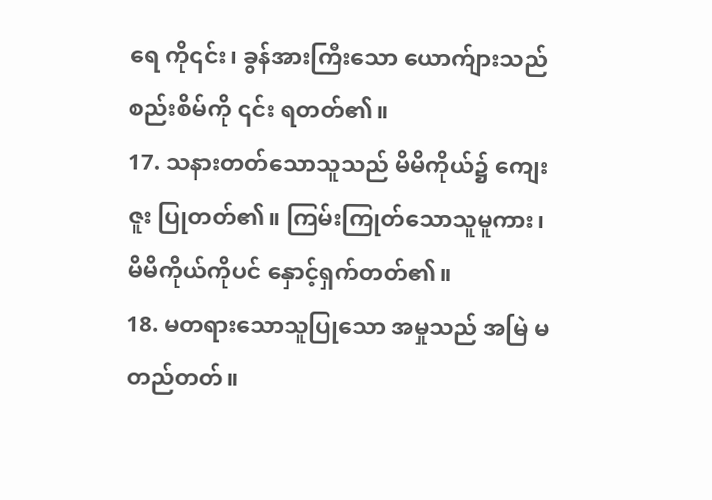ရေ ကို၎င်း၊ ခွန်အားကြီးသော ယောက်ျားသည် စည်းစိမ်ကို ၎င်း ရတတ်၏။
17. သနားတတ်သောသူသည် မိမိကိုယ်၌ ကျေးဇူး ပြုတတ်၏။ ကြမ်းကြုတ်သောသူမူကား၊ မိမိကိုယ်ကိုပင် နှောင့်ရှက်တတ်၏။
18. မတရားသောသူပြုသော အမှုသည် အမြဲ မတည်တတ်။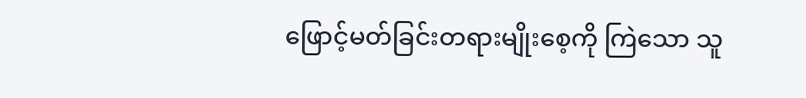ဖြောင့်မတ်ခြင်းတရားမျိုးစေ့ကို ကြဲသော သူ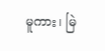မူကား၊ မြဲ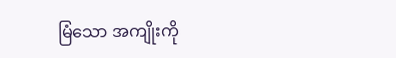မြံသော အကျိုးကို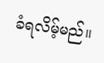ခံရလိမ့်မည်။